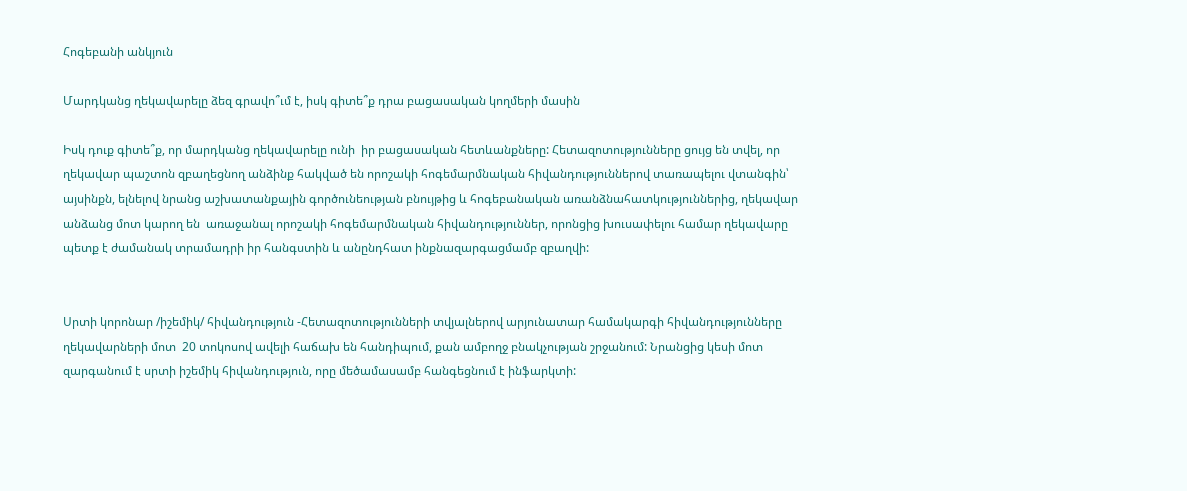Հոգեբանի անկյուն

Մարդկանց ղեկավարելը ձեզ գրավո՞ւմ է, իսկ գիտե՞ք դրա բացասական կողմերի մասին

Իսկ դուք գիտե՞ք, որ մարդկանց ղեկավարելը ունի  իր բացասական հետևանքները: Հետազոտությունները ցույց են տվել, որ ղեկավար պաշտոն զբաղեցնող անձինք հակված են որոշակի հոգեմարմնական հիվանդություններով տառապելու վտանգին՝ այսինքն, ելնելով նրանց աշխատանքային գործունեության բնույթից և հոգեբանական առանձնահատկություններից, ղեկավար անձանց մոտ կարող են  առաջանալ որոշակի հոգեմարմնական հիվանդություններ, որոնցից խուսափելու համար ղեկավարը պետք է ժամանակ տրամադրի իր հանգստին և անընդհատ ինքնազարգացմամբ զբաղվի:


Սրտի կորոնար /իշեմիկ/ հիվանդություն -Հետազոտությունների տվյալներով արյունատար համակարգի հիվանդությունները ղեկավարների մոտ  20 տոկոսով ավելի հաճախ են հանդիպում, քան ամբողջ բնակչության շրջանում: Նրանցից կեսի մոտ զարգանում է սրտի իշեմիկ հիվանդություն, որը մեծամասամբ հանգեցնում է ինֆարկտի: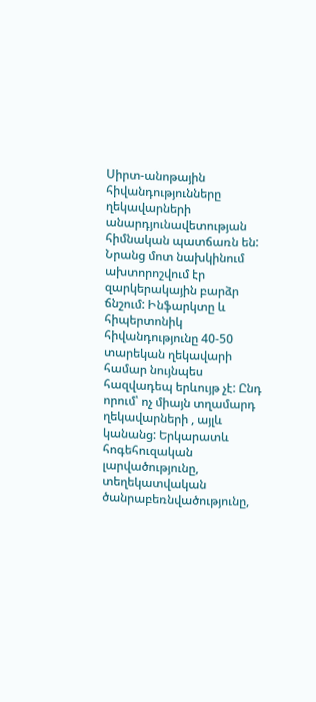Սիրտ-անոթային հիվանդությունները ղեկավարների անարդյունավետության  հիմնական պատճառն են: Նրանց մոտ նախկինում ախտորոշվում էր զարկերակային բարձր ճնշում: Ինֆարկտը և հիպերտոնիկ հիվանդությունը 40-50 տարեկան ղեկավարի համար նույնպես հազվադեպ երևույթ չէ: Ընդ որում՝ ոչ միայն տղամարդ ղեկավարների , այլև կանանց: Երկարատև հոգեհուզական լարվածությունը, տեղեկատվական ծանրաբեռնվածությունը,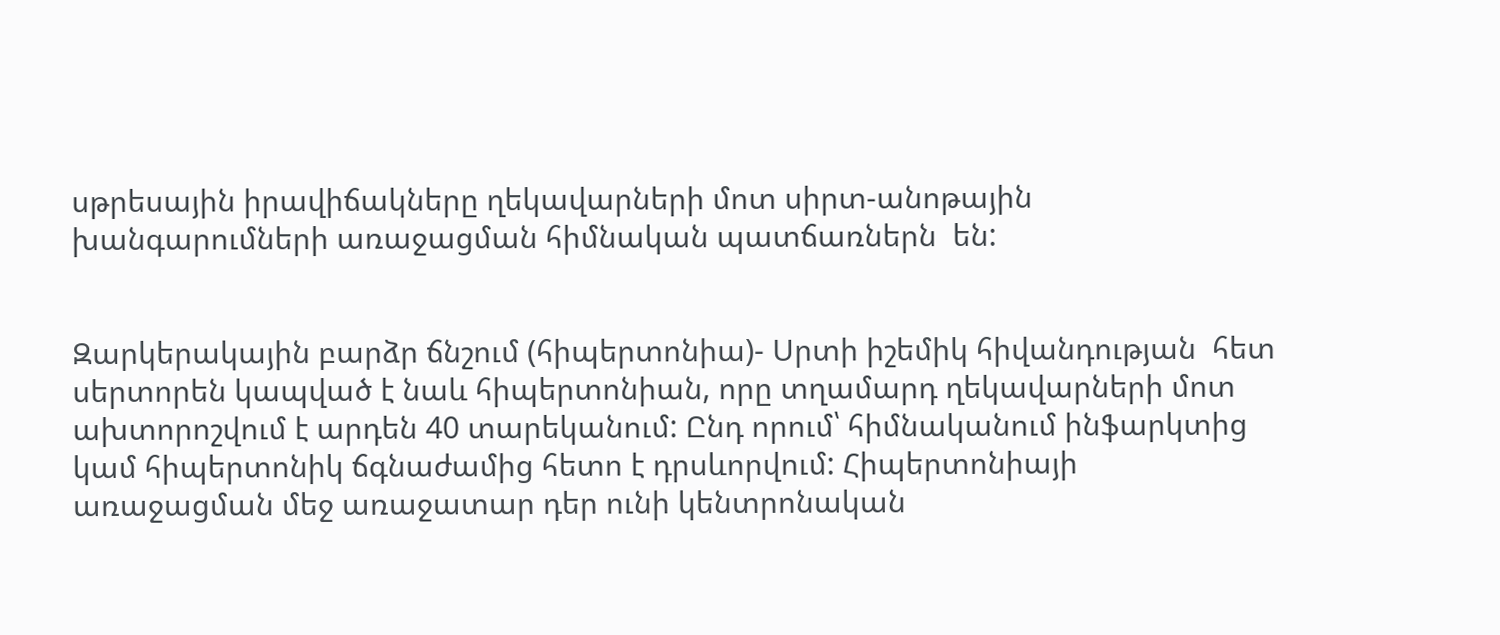սթրեսային իրավիճակները ղեկավարների մոտ սիրտ-անոթային խանգարումների առաջացման հիմնական պատճառներն  են:


Զարկերակային բարձր ճնշում (հիպերտոնիա)- Սրտի իշեմիկ հիվանդության  հետ սերտորեն կապված է նաև հիպերտոնիան, որը տղամարդ ղեկավարների մոտ ախտորոշվում է արդեն 40 տարեկանում: Ընդ որում՝ հիմնականում ինֆարկտից կամ հիպերտոնիկ ճգնաժամից հետո է դրսևորվում: Հիպերտոնիայի առաջացման մեջ առաջատար դեր ունի կենտրոնական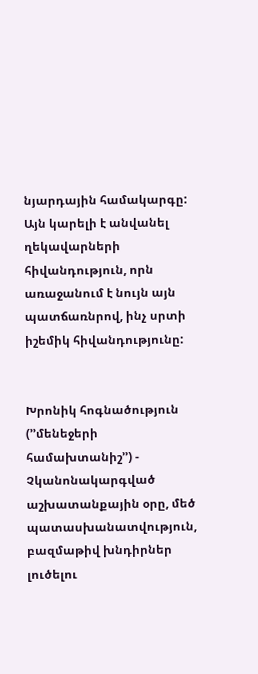նյարդային համակարգը: Այն կարելի է անվանել ղեկավարների հիվանդություն, որն առաջանում է նույն այն պատճառնրով, ինչ սրտի իշեմիկ հիվանդությունը:


Խրոնիկ հոգնածություն (’’մենեջերի համախտանիշ’’) - Չկանոնակարգված աշխատանքային օրը, մեծ պատասխանատվություն, բազմաթիվ խնդիրներ լուծելու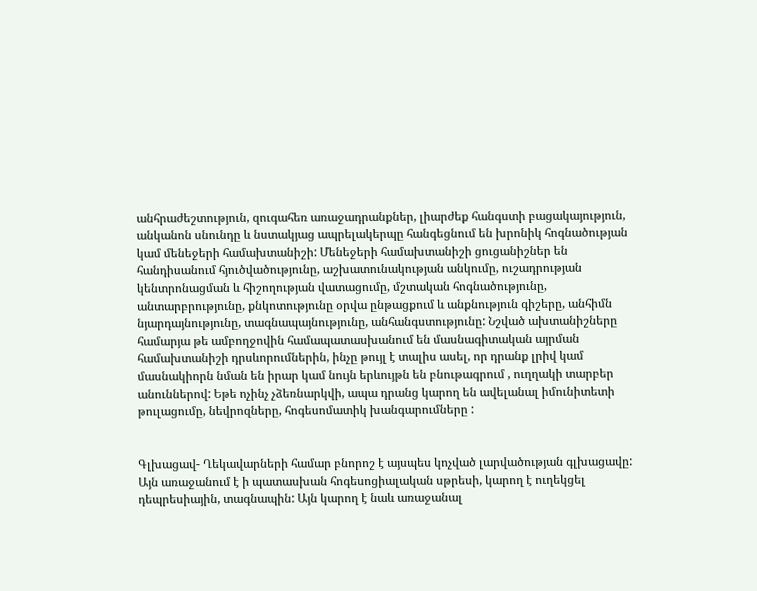անհրաժեշտություն, զուգահեռ առաջադրանքներ, լիարժեք հանգստի բացակայություն, անկանոն սնունդը և նստակյաց ապրելակերպը հանգեցնում են խրոնիկ հոգնածության կամ մենեջերի համախտանիշի: Մենեջերի համախտանիշի ցուցանիշներ են հանդիսանում հյուծվածությունը, աշխատունակության անկումը, ուշադրության կենտրոնացման և հիշողության վատացումը, մշտական հոգնածությունը, անտարբրությունը, քնկոտությունը օրվա ընթացքում և անքնություն գիշերը, անհիմն նյարդայնությունը, տագնապայնությունը, անհանգստությունը: Նշված ախտանիշները համարյա թե ամբողջովին համապատասխանում են մասնագիտական այրման համախտանիշի դրսևորումներին, ինչը թույլ է տալիս ասել, որ դրանք լրիվ կամ մասնակիորն նման են իրար կամ նույն երևույթն են բնութագրում , ուղղակի տարբեր անուններով: Եթե ոչինչ չձեռնարկվի, ապա դրանց կարող են ավելանալ իմունիտետի թուլացումը, նեվրոզները, հոգեսոմատիկ խանգարումները :


Գլխացավ- Ղեկավարների համար բնորոշ է այսպես կոչված լարվածության գլխացավը: Այն առաջանում է ի պատասխան հոգեսոցիալական սթրեսի, կարող է ուղեկցել դեպրեսիային, տագնապին: Այն կարող է նաև առաջանալ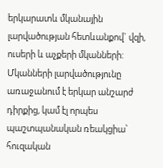երկարատև մկանային լարվածության հետևանքով` վզի, ուսերի և աչքերի մկանների: Մկանների լարվածությունը առաջանում է երկար անշարժ դիրքից, կամ էլ որպես պաշտպանական ռեակցիա՝ հուզական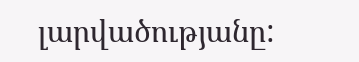լարվածությանը: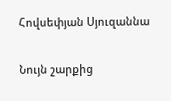Հովսեփյան Սյուզաննա

Նույն շարքից